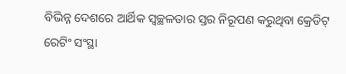ବିଭିନ୍ନ ଦେଶରେ ଆର୍ଥିକ ସ୍ବଚ୍ଛଳତାର ସ୍ତର ନିରୂପଣ କରୁଥିବା କ୍ରେଡିଟ୍ ରେଟିଂ ସଂସ୍ଥା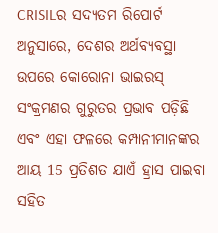CRISILର ସଦ୍ୟତମ ରିପୋର୍ଟ ଅନୁସାରେ, ଦେଶର ଅର୍ଥବ୍ୟବସ୍ଥା ଉପରେ କୋରୋନା ଭାଇରସ୍ ସଂକ୍ରମଣର ଗୁରୁତର ପ୍ରଭାବ ପଡ଼ିଛି ଏବଂ ଏହା ଫଳରେ କମ୍ପାନୀମାନଙ୍କର ଆୟ 15 ପ୍ରତିଶତ ଯାଏଁ ହ୍ରାସ ପାଇବା ସହିତ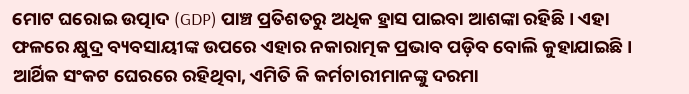ମୋଟ ଘରୋଇ ଉତ୍ପାଦ (GDP) ପାଞ୍ଚ ପ୍ରତିଶତରୁ ଅଧିକ ହ୍ରାସ ପାଇବା ଆଶଙ୍କା ରହିଛି । ଏହା ଫଳରେ କ୍ଷୁଦ୍ର ବ୍ୟବସାୟୀଙ୍କ ଉପରେ ଏହାର ନକାରାତ୍ମକ ପ୍ରଭାବ ପଡ଼ିବ ବୋଲି କୁହାଯାଇଛି । ଆର୍ଥିକ ସଂକଟ ଘେରରେ ରହିଥିବା, ଏମିତି କି କର୍ମଚାରୀମାନଙ୍କୁ ଦରମା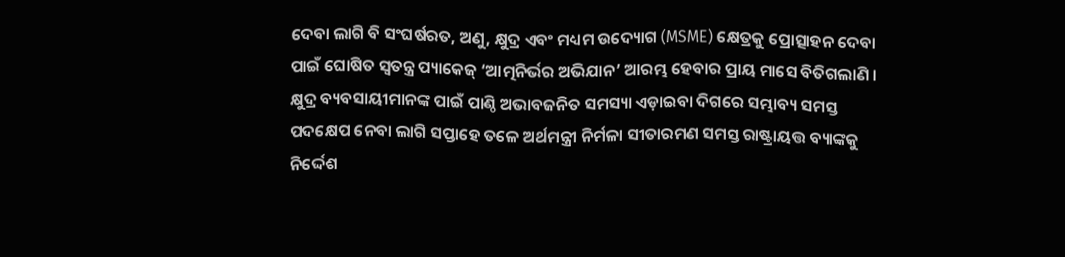ଦେବା ଲାଗି ବି ସଂଘର୍ଷରତ, ଅଣୁ, କ୍ଷୁଦ୍ର ଏବଂ ମଧ୍ୟମ ଉଦ୍ୟୋଗ (MSME) କ୍ଷେତ୍ରକୁ ପ୍ରୋତ୍ସାହନ ଦେବା ପାଇଁ ଘୋଷିତ ସ୍ବତନ୍ତ୍ର ପ୍ୟାକେଜ୍ ‘ଆତ୍ମନିର୍ଭର ଅଭିଯାନ’ ଆରମ୍ଭ ହେବାର ପ୍ରାୟ ମାସେ ବିତିଗଲାଣି । କ୍ଷୁଦ୍ର ବ୍ୟବସାୟୀମାନଙ୍କ ପାଇଁ ପାଣ୍ଠି ଅଭାବଜନିତ ସମସ୍ୟା ଏଡ଼ାଇବା ଦିଗରେ ସମ୍ଭାବ୍ୟ ସମସ୍ତ ପଦକ୍ଷେପ ନେବା ଲାଗି ସପ୍ତାହେ ତଳେ ଅର୍ଥମନ୍ତ୍ରୀ ନିର୍ମଳା ସୀତାରମଣ ସମସ୍ତ ରାଷ୍ଟ୍ରାୟତ୍ତ ବ୍ୟାଙ୍କକୁ ନିର୍ଦ୍ଦେଶ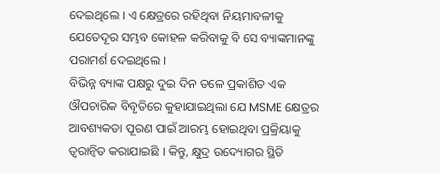ଦେଇଥିଲେ । ଏ କ୍ଷେତ୍ରରେ ରହିଥିବା ନିୟମାବଳୀକୁ ଯେତେଦୂର ସମ୍ଭବ କୋହଳ କରିବାକୁ ବି ସେ ବ୍ୟାଙ୍କମାନଙ୍କୁ ପରାମର୍ଶ ଦେଇଥିଲେ ।
ବିଭିନ୍ନ ବ୍ୟାଙ୍କ ପକ୍ଷରୁ ଦୁଇ ଦିନ ତଳେ ପ୍ରକାଶିତ ଏକ ଔପଚାରିକ ବିବୃତିରେ କୁହାଯାଇଥିଲା ଯେ MSME କ୍ଷେତ୍ରର ଆବଶ୍ୟକତା ପୂରଣ ପାଇଁ ଆରମ୍ଭ ହୋଇଥିବା ପ୍ରକ୍ରିୟାକୁ ତ୍ବରାନ୍ବିତ କରାଯାଇଛି । କିନ୍ତୁ, କ୍ଷୁଦ୍ର ଉଦ୍ୟୋଗର ସ୍ଥିତି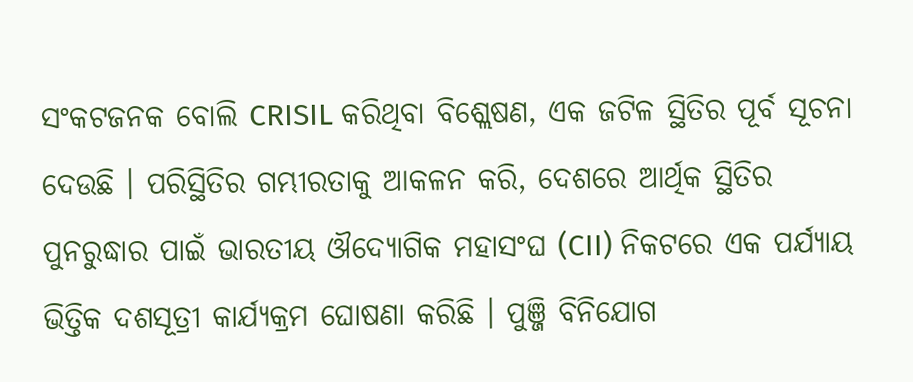ସଂକଟଜନକ ବୋଲି CRISIL କରିଥିବା ବିଶ୍ଲେଷଣ, ଏକ ଜଟିଳ ସ୍ଥିତିର ପୂର୍ବ ସୂଚନା ଦେଉଛି । ପରିସ୍ଥିତିର ଗମ୍ଭୀରତାକୁ ଆକଳନ କରି, ଦେଶରେ ଆର୍ଥିକ ସ୍ଥିତିର ପୁନରୁଦ୍ଧାର ପାଇଁ ଭାରତୀୟ ଔଦ୍ୟୋଗିକ ମହାସଂଘ (CII) ନିକଟରେ ଏକ ପର୍ଯ୍ୟାୟ ଭିତ୍ତିକ ଦଶସୂତ୍ରୀ କାର୍ଯ୍ୟକ୍ରମ ଘୋଷଣା କରିଛି । ପୁଞ୍ଜି ବିନିଯୋଗ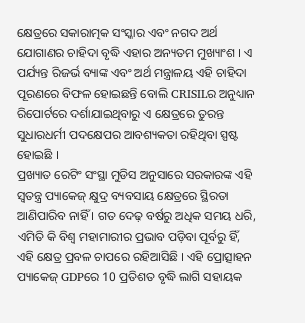କ୍ଷେତ୍ରରେ ସକାରାତ୍ମକ ସଂସ୍କାର ଏବଂ ନଗଦ ଅର୍ଥ ଯୋଗାଣର ଚାହିଦା ବୃଦ୍ଧି ଏହାର ଅନ୍ୟତମ ମୁଖ୍ୟାଂଶ । ଏ ପର୍ଯ୍ୟନ୍ତ ରିଜର୍ଭ ବ୍ୟାଙ୍କ ଏବଂ ଅର୍ଥ ମନ୍ତ୍ରାଳୟ ଏହି ଚାହିଦା ପୂରଣରେ ବିଫଳ ହୋଇଛନ୍ତି ବୋଲି CRISILର ଅନୁଧ୍ୟାନ ରିପୋର୍ଟରେ ଦର୍ଶାଯାଇଥିବାରୁ ଏ କ୍ଷେତ୍ରରେ ତୁରନ୍ତ ସୁଧାରଧର୍ମୀ ପଦକ୍ଷେପର ଆବଶ୍ୟକତା ରହିଥିବା ସ୍ପଷ୍ଟ ହୋଇଛି ।
ପ୍ରଖ୍ୟାତ ରେଟିଂ ସଂସ୍ଥା ମୁଡିସ ଅନୁସାରେ ସରକାରଙ୍କ ଏହି ସ୍ବତନ୍ତ୍ର ପ୍ୟାକେଜ୍ କ୍ଷୁଦ୍ର ବ୍ୟବସାୟ କ୍ଷେତ୍ରରେ ସ୍ଥିରତା ଆଣିପାରିବ ନାହିଁ । ଗତ ଦେଢ଼ ବର୍ଷରୁ ଅଧିକ ସମୟ ଧରି, ଏମିତି କି ବିଶ୍ବ ମହାମାରୀର ପ୍ରଭାବ ପଡ଼ିବା ପୂର୍ବରୁ ହିଁ, ଏହି କ୍ଷେତ୍ର ପ୍ରବଳ ଚାପରେ ରହିଆସିଛି । ଏହି ପ୍ରୋତ୍ସାହନ ପ୍ୟାକେଜ୍ GDPରେ 10 ପ୍ରତିଶତ ବୃଦ୍ଧି ଲାଗି ସହାୟକ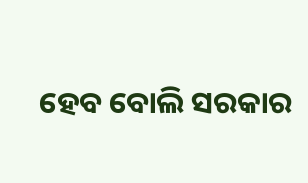ହେବ ବୋଲି ସରକାର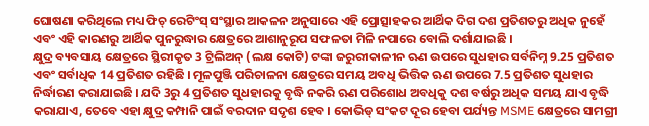ଘୋଷଣା କରିଥିଲେ ମଧ୍ୟ ଫିଚ୍ ରେଟିଂସ୍ ସଂସ୍ଥାର ଆକଳନ ଅନୁସାରେ ଏହି ପ୍ରୋତ୍ସାହକର ଆର୍ଥିକ ଦିଗ ଦଶ ପ୍ରତିଶତରୁ ଅଧିକ ନୁହେଁ ଏବଂ ଏହି କାରଣରୁ ଆର୍ଥିକ ପୁନରୁଦ୍ଧାର କ୍ଷେତ୍ରରେ ଆଶାନୁରୂପ ସଫଳତା ମିଳି ନପାରେ ବୋଲି ଦର୍ଶାଯାଇଛି ।
କ୍ଷୁଦ୍ର ବ୍ୟବସାୟ କ୍ଷେତ୍ରରେ ସ୍ଥିରୀକୃତ 3 ଟ୍ରିଲିଅନ୍ (ଲକ୍ଷ କୋଟି) ଟଙ୍କା ଜରୁରୀକାଳୀନ ଋଣ ଉପରେ ସୁଧହାର ସର୍ବନିମ୍ନ 9.25 ପ୍ରତିଶତ ଏବଂ ସର୍ବାଧିକ 14 ପ୍ରତିଶତ ରହିଛି । ମୂଳପୁଞ୍ଜି ପରିଚାଳନା କ୍ଷେତ୍ରରେ ସମୟ ଅବଧି ଭିତ୍ତିକ ଋଣ ଉପରେ 7.5 ପ୍ରତିଶତ ସୁଧହାର ନିର୍ଦ୍ଧାରଣ କରାଯାଇଛି । ଯଦି 3ରୁ 4 ପ୍ରତିଶତ ସୁଧହାରକୁ ବୃଦ୍ଧି ନକରି ଋଣ ପରିଶୋଧ ଅବଧିକୁ ଦଶ ବର୍ଷରୁ ଅଧିକ ସମୟ ଯାଏ ବୃଦ୍ଧି କରାଯାଏ, ତେବେ ଏହା କ୍ଷୁଦ୍ର କମ୍ପାନି ପାଇଁ ବରଦାନ ସଦୃଶ ହେବ । କୋଭିଡ୍ ସଂକଟ ଦୂର ହେବା ପର୍ଯ୍ୟନ୍ତ MSME କ୍ଷେତ୍ରରେ ସାମଗ୍ରୀ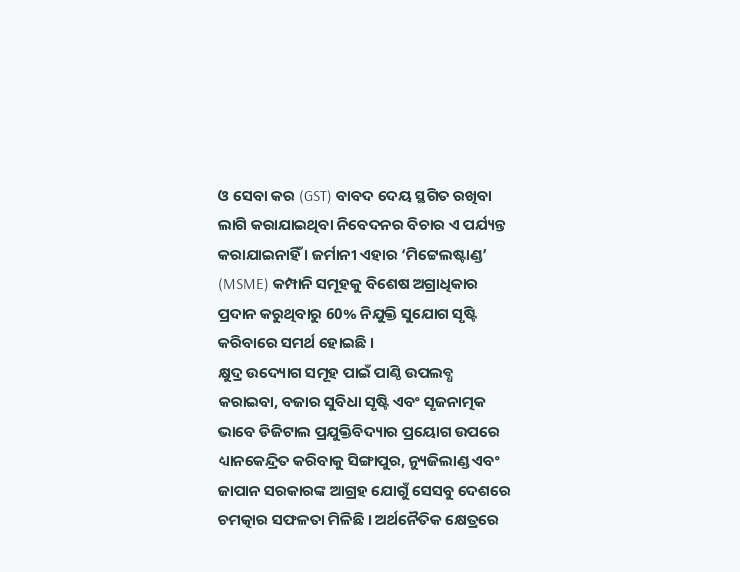ଓ ସେବା କର (GST) ବାବଦ ଦେୟ ସ୍ଥଗିତ ରଖିବା ଲାଗି କରାଯାଇଥିବା ନିବେଦନର ବିଚାର ଏ ପର୍ଯ୍ୟନ୍ତ କରାଯାଇନାହିଁ । ଜର୍ମାନୀ ଏହାର ‘ମିଟ୍ଟେଲଷ୍ଟାଣ୍ଡ’ (MSME) କମ୍ପାନି ସମୂହକୁ ବିଶେଷ ଅଗ୍ରାଧିକାର ପ୍ରଦାନ କରୁଥିବାରୁ 60% ନିଯୁକ୍ତି ସୁଯୋଗ ସୃଷ୍ଟି କରିବାରେ ସମର୍ଥ ହୋଇଛି ।
କ୍ଷୁଦ୍ର ଉଦ୍ୟୋଗ ସମୂହ ପାଇଁ ପାଣ୍ଠି ଉପଲବ୍ଧ କରାଇବା, ବଜାର ସୁବିଧା ସୃଷ୍ଟି ଏବଂ ସୃଜନାତ୍ମକ ଭାବେ ଡିଜିଟାଲ ପ୍ରଯୁକ୍ତିବିଦ୍ୟାର ପ୍ରୟୋଗ ଉପରେ ଧ୍ୟାନକେନ୍ଦ୍ରିତ କରିବାକୁ ସିଙ୍ଗାପୁର, ନ୍ୟୁଜିଲାଣ୍ଡ ଏବଂ ଜାପାନ ସରକାରଙ୍କ ଆଗ୍ରହ ଯୋଗୁଁ ସେସବୁ ଦେଶରେ ଚମତ୍କାର ସଫଳତା ମିଳିଛି । ଅର୍ଥନୈତିକ କ୍ଷେତ୍ରରେ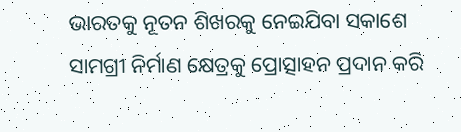ଭାରତକୁ ନୂତନ ଶିଖରକୁ ନେଇଯିବା ସକାଶେ ସାମଗ୍ରୀ ନିର୍ମାଣ କ୍ଷେତ୍ରକୁ ପ୍ରୋତ୍ସାହନ ପ୍ରଦାନ କରି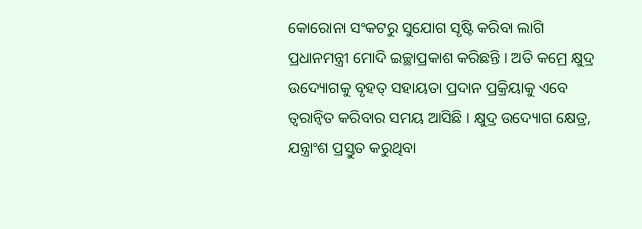କୋରୋନା ସଂକଟରୁ ସୁଯୋଗ ସୃଷ୍ଟି କରିବା ଲାଗି ପ୍ରଧାନମନ୍ତ୍ରୀ ମୋଦି ଇଚ୍ଛାପ୍ରକାଶ କରିଛନ୍ତି । ଅତି କମ୍ରେ କ୍ଷୁଦ୍ର ଉଦ୍ୟୋଗକୁ ବୃହତ୍ ସହାୟତା ପ୍ରଦାନ ପ୍ରକ୍ରିୟାକୁ ଏବେ ତ୍ବରାନ୍ବିତ କରିବାର ସମୟ ଆସିଛି । କ୍ଷୁଦ୍ର ଉଦ୍ୟୋଗ କ୍ଷେତ୍ର, ଯନ୍ତ୍ରାଂଶ ପ୍ରସ୍ତୁତ କରୁଥିବା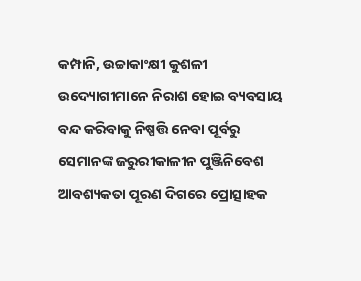କମ୍ପାନି, ଉଚ୍ଚାକାଂକ୍ଷୀ କୁଶଳୀ ଉଦ୍ୟୋଗୀମାନେ ନିରାଶ ହୋଇ ବ୍ୟବସାୟ ବନ୍ଦ କରିବାକୁ ନିଷ୍ପତ୍ତି ନେବା ପୂର୍ବରୁ ସେମାନଙ୍କ ଜରୁରୀକାଳୀନ ପୁଞ୍ଜିନିବେଶ ଆବଶ୍ୟକତା ପୂରଣ ଦିଗରେ ପ୍ରୋତ୍ସାହକ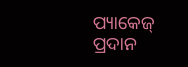ପ୍ୟାକେଜ୍ ପ୍ରଦାନ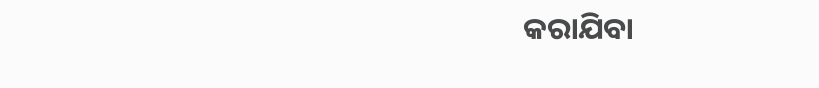କରାଯିବା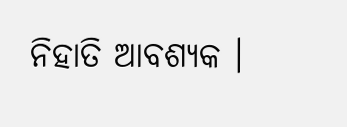ନିହାତି ଆବଶ୍ୟକ ।